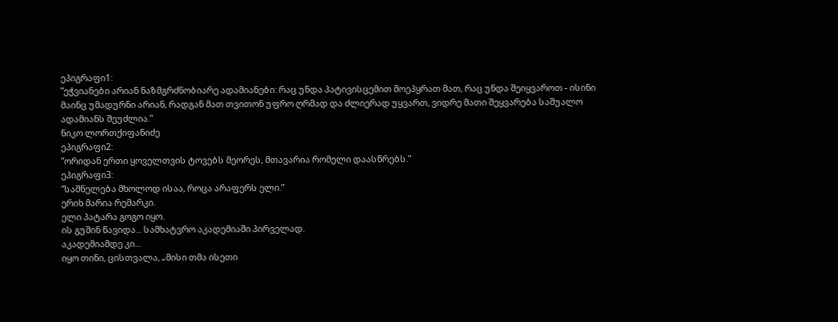ეპიგრაფი1:
”ეჭვიანები არიან ნაზმგრძნობიარე ადამიანები: რაც უნდა პატივისცემით მოეპყრათ მათ, რაც უნდა შეიყვაროთ - ისინი მაინც უმადურნი არიან, რადგან მათ თვითონ უფრო ღრმად და ძლიერად უყვართ, ვიდრე მათი შეყვარება საშუალო ადამიანს შეუძლია.”
ნიკო ლორთქიფანიძე
ეპიგრაფი2:
“ორიდან ერთი ყოველთვის ტოვებს მეორეს, მთავარია რომელი დაასწრებს.”
ეპიგრაფი3:
“საშნელება მხოლოდ ისაა, როცა არაფერს ელი.”
ერიხ მარია რემარკი.
ელი პატარა გოგო იყო.
ის გუშინ წავიდა... სამხატვრო აკადემიაში პირველად.
აკადემიამდე კი...
იყო თინი, ცისთვალა, „მისი თმა ისეთი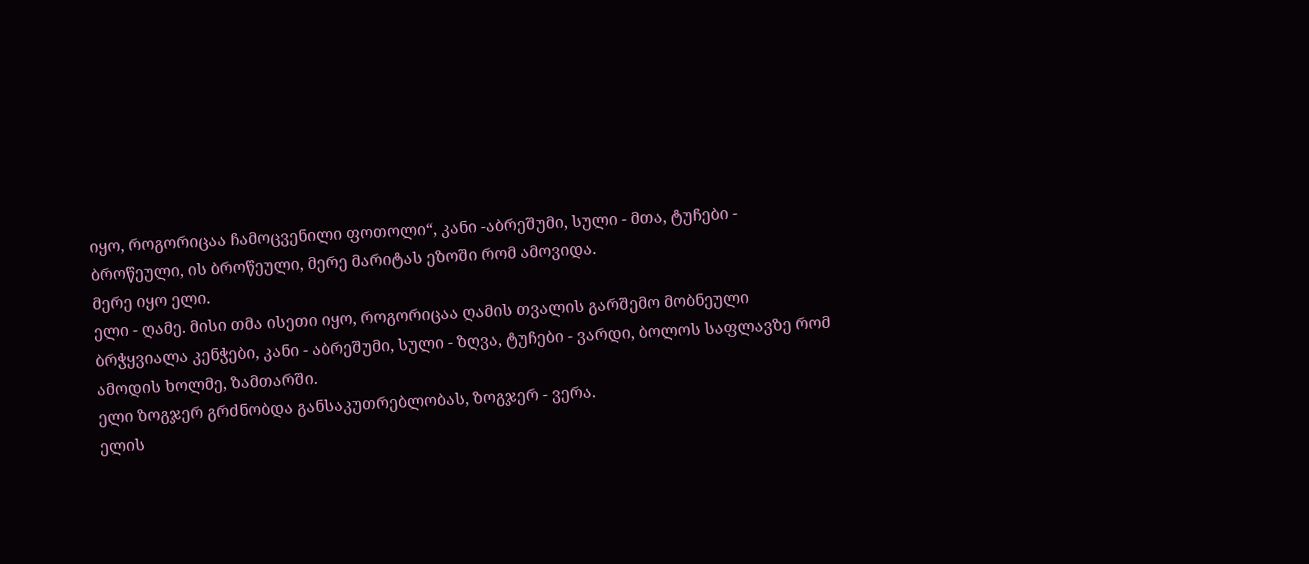იყო, როგორიცაა ჩამოცვენილი ფოთოლი“, კანი -აბრეშუმი, სული - მთა, ტუჩები - ბროწეული, ის ბროწეული, მერე მარიტას ეზოში რომ ამოვიდა.
მერე იყო ელი.
ელი - ღამე. მისი თმა ისეთი იყო, როგორიცაა ღამის თვალის გარშემო მობნეული ბრჭყვიალა კენჭები, კანი - აბრეშუმი, სული - ზღვა, ტუჩები - ვარდი, ბოლოს საფლავზე რომ ამოდის ხოლმე, ზამთარში.
ელი ზოგჯერ გრძნობდა განსაკუთრებლობას, ზოგჯერ - ვერა.
ელის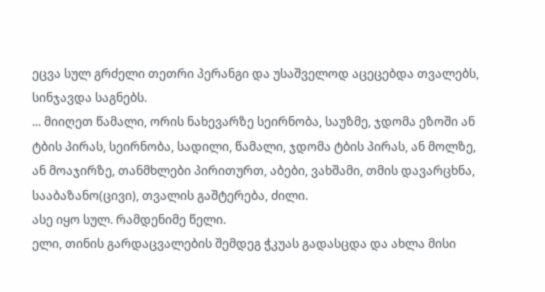ეცვა სულ გრძელი თეთრი პერანგი და უსაშველოდ აცეცებდა თვალებს, სინჯავდა საგნებს.
... მიიღეთ წამალი, ორის ნახევარზე სეირნობა, საუზმე, ჯდომა ეზოში ან ტბის პირას, სეირნობა, სადილი, წამალი, ჯდომა ტბის პირას, ან მოლზე, ან მოაჯირზე, თანმხლები პირითურთ, აბები, ვახშამი, თმის დავარცხნა, სააბაზანო(ცივი), თვალის გაშტერება, ძილი.
ასე იყო სულ. რამდენიმე წელი.
ელი, თინის გარდაცვალების შემდეგ ჭკუას გადასცდა და ახლა მისი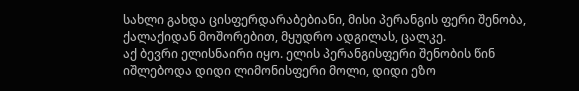სახლი გახდა ცისფერდარაბებიანი, მისი პერანგის ფერი შენობა, ქალაქიდან მოშორებით, მყუდრო ადგილას, ცალკე.
აქ ბევრი ელისნაირი იყო. ელის პერანგისფერი შენობის წინ იშლებოდა დიდი ლიმონისფერი მოლი, დიდი ეზო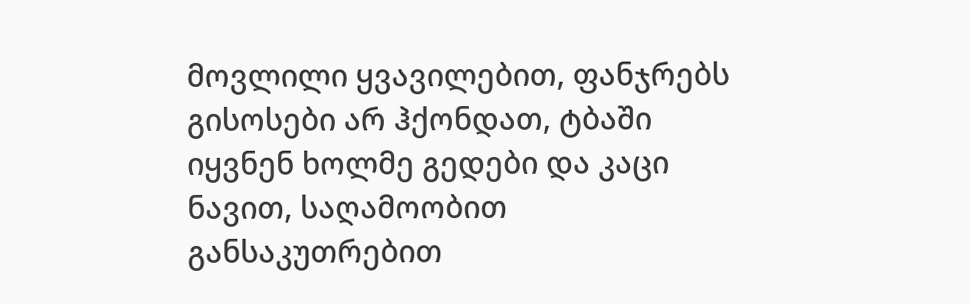მოვლილი ყვავილებით, ფანჯრებს გისოსები არ ჰქონდათ, ტბაში იყვნენ ხოლმე გედები და კაცი ნავით, საღამოობით განსაკუთრებით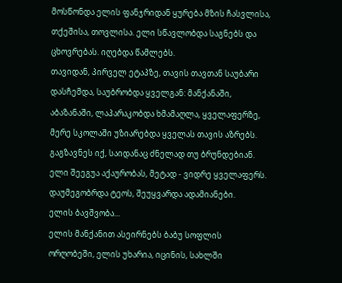მოსწონდა ელის ფანჯრიდან ყურება მზის ჩასვლისა, თქეშისა, თოვლისა. ელი სწავლობდა საგნებს და ცხოვრებას. იღებდა წამლებს.
თავიდან, პირველ ეტაპზე, თავის თავთან საუბარი დასჩემდა, საუბრობდა ყველგან: მანქანაში, აბაზანაში, ლაპარაკობდა ხმამაღლა, ყველაფერზე, მერე სკოლაში უზიარებდა ყველას თავის აზრებს.
გაგზავნეს იქ, საიდანაც ძნელად თუ ბრუნდებიან.
ელი შეეგუა აქაურობას, მეტად - ვიდრე ყველაფერს.
დაუმეგობრდა ტეოს, შეუყვარდა ადამიანები.
ელის ბავშვობა...
ელის მანქანით ასეირნებს ბაბუ სოფლის ორღობეში, ელის უხარია, იცინის, სახლში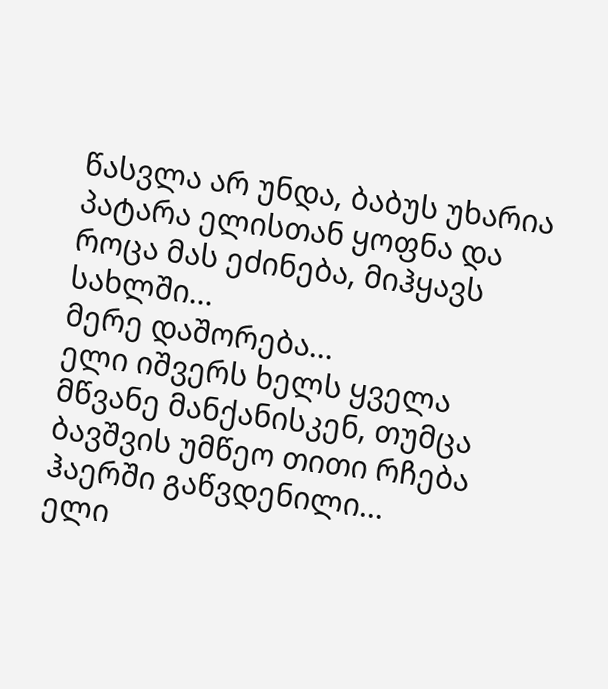წასვლა არ უნდა, ბაბუს უხარია პატარა ელისთან ყოფნა და როცა მას ეძინება, მიჰყავს სახლში...
მერე დაშორება...
ელი იშვერს ხელს ყველა მწვანე მანქანისკენ, თუმცა ბავშვის უმწეო თითი რჩება ჰაერში გაწვდენილი...
ელი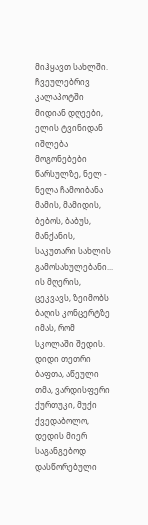მიჰყავთ სახლში.
ჩვეულებრივ კალაპოტში მიდიან დღეები, ელის ტვინიდან იშლება მოგონებები წარსულზე, ნელ - ნელა ჩამოიბანა მამის, მამიდის, ბებოს, ბაბუს, მანქანის, საკუთარი სახლის გამოსახულებანი...
ის მღერის, ცეკვავს, ზეიმობს ბაღის კონცერტზე იმას, რომ სკოლაში შედის.
დიდი თეთრი ბაფთა, აწეული თმა, ვარდისფერი ქურთუკი, მუქი ქვედაბოლო, დედის მიერ საგანგებოდ დასწორებული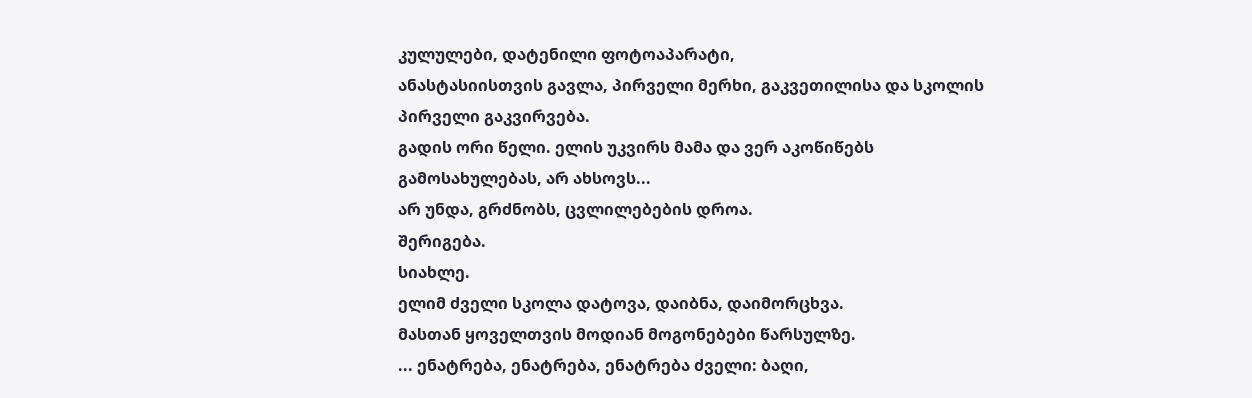კულულები, დატენილი ფოტოაპარატი,
ანასტასიისთვის გავლა, პირველი მერხი, გაკვეთილისა და სკოლის პირველი გაკვირვება.
გადის ორი წელი. ელის უკვირს მამა და ვერ აკოწიწებს გამოსახულებას, არ ახსოვს...
არ უნდა, გრძნობს, ცვლილებების დროა.
შერიგება.
სიახლე.
ელიმ ძველი სკოლა დატოვა, დაიბნა, დაიმორცხვა.
მასთან ყოველთვის მოდიან მოგონებები წარსულზე.
... ენატრება, ენატრება, ენატრება ძველი: ბაღი,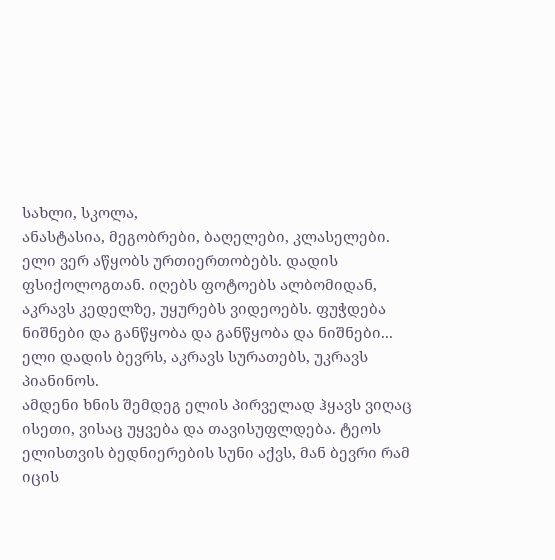სახლი, სკოლა,
ანასტასია, მეგობრები, ბაღელები, კლასელები.
ელი ვერ აწყობს ურთიერთობებს. დადის ფსიქოლოგთან. იღებს ფოტოებს ალბომიდან, აკრავს კედელზე, უყურებს ვიდეოებს. ფუჭდება ნიშნები და განწყობა და განწყობა და ნიშნები...
ელი დადის ბევრს, აკრავს სურათებს, უკრავს პიანინოს.
ამდენი ხნის შემდეგ ელის პირველად ჰყავს ვიღაც ისეთი, ვისაც უყვება და თავისუფლდება. ტეოს ელისთვის ბედნიერების სუნი აქვს, მან ბევრი რამ იცის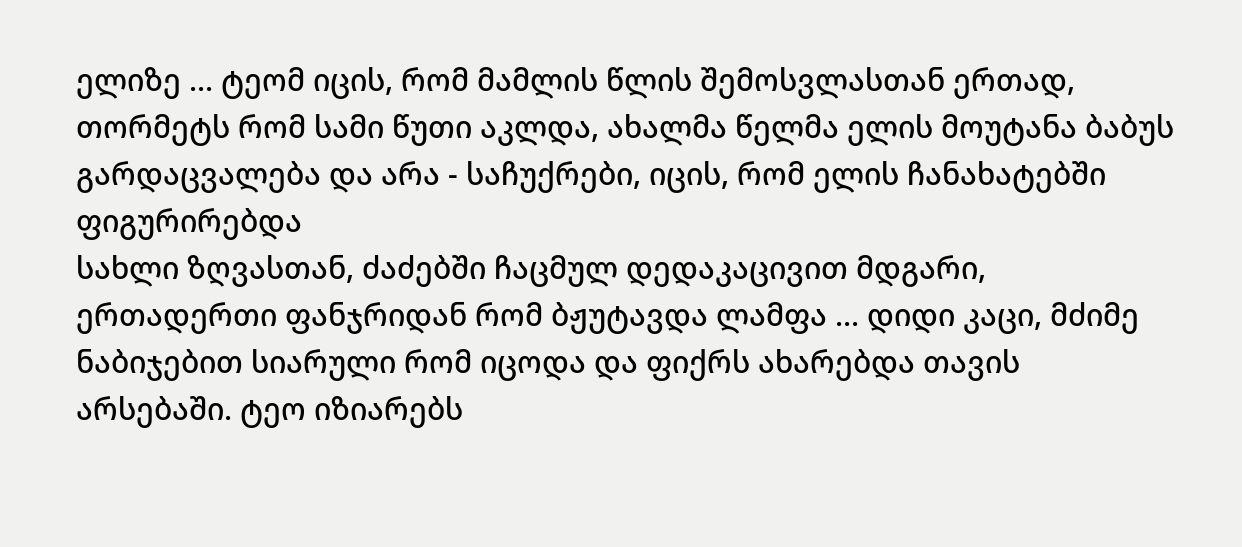ელიზე ... ტეომ იცის, რომ მამლის წლის შემოსვლასთან ერთად, თორმეტს რომ სამი წუთი აკლდა, ახალმა წელმა ელის მოუტანა ბაბუს გარდაცვალება და არა - საჩუქრები, იცის, რომ ელის ჩანახატებში ფიგურირებდა
სახლი ზღვასთან, ძაძებში ჩაცმულ დედაკაცივით მდგარი, ერთადერთი ფანჯრიდან რომ ბჟუტავდა ლამფა ... დიდი კაცი, მძიმე ნაბიჯებით სიარული რომ იცოდა და ფიქრს ახარებდა თავის არსებაში. ტეო იზიარებს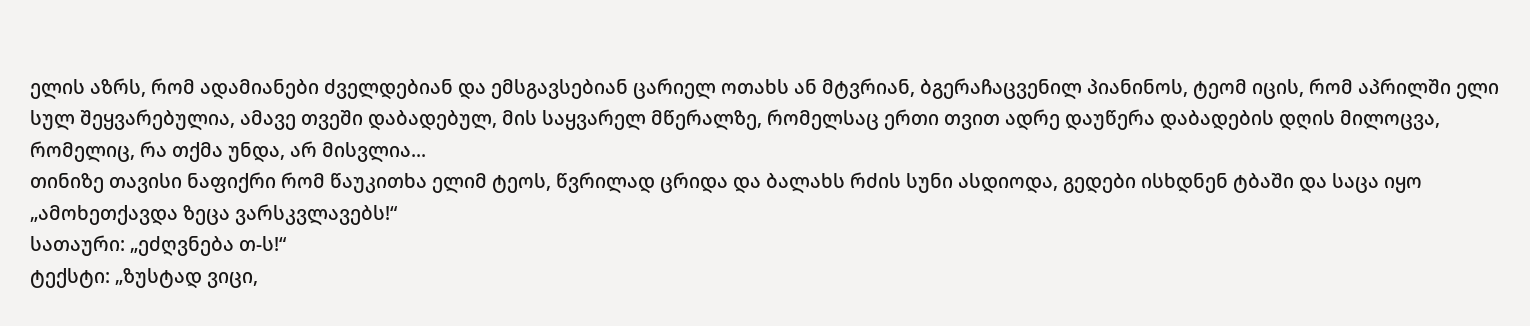ელის აზრს, რომ ადამიანები ძველდებიან და ემსგავსებიან ცარიელ ოთახს ან მტვრიან, ბგერაჩაცვენილ პიანინოს, ტეომ იცის, რომ აპრილში ელი სულ შეყვარებულია, ამავე თვეში დაბადებულ, მის საყვარელ მწერალზე, რომელსაც ერთი თვით ადრე დაუწერა დაბადების დღის მილოცვა, რომელიც, რა თქმა უნდა, არ მისვლია...
თინიზე თავისი ნაფიქრი რომ წაუკითხა ელიმ ტეოს, წვრილად ცრიდა და ბალახს რძის სუნი ასდიოდა, გედები ისხდნენ ტბაში და საცა იყო
„ამოხეთქავდა ზეცა ვარსკვლავებს!“
სათაური: „ეძღვნება თ-ს!“
ტექსტი: „ზუსტად ვიცი,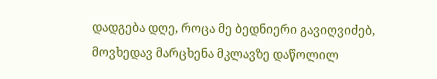დადგება დღე, როცა მე ბედნიერი გავიღვიძებ, მოვხედავ მარცხენა მკლავზე დაწოლილ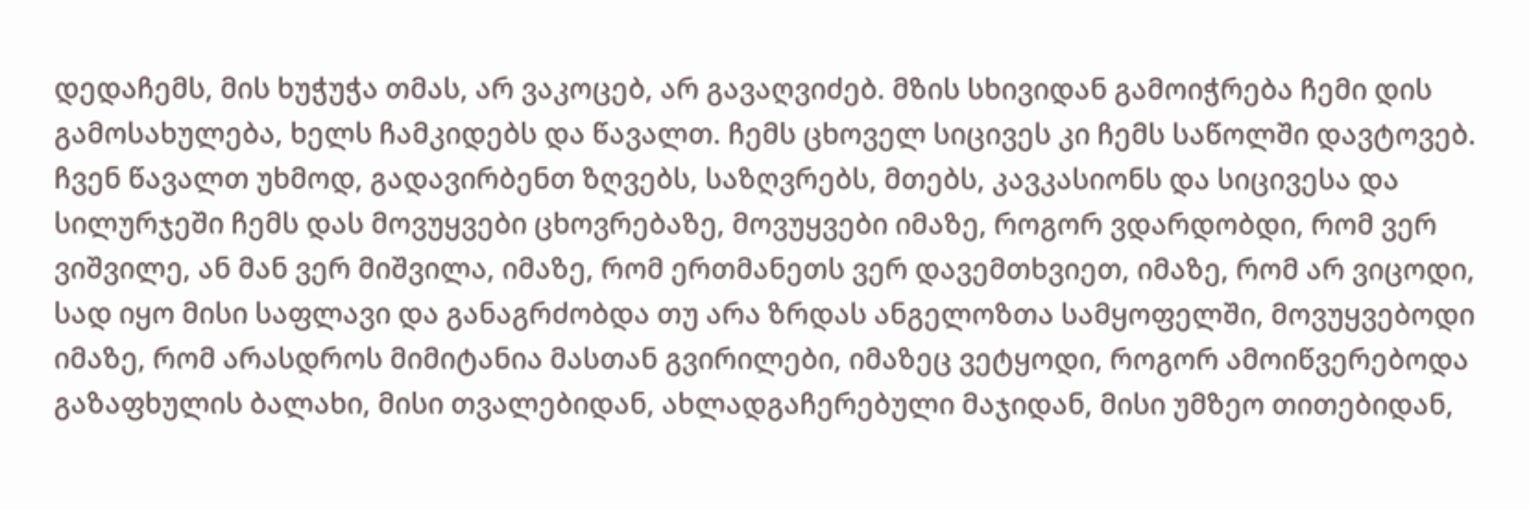დედაჩემს, მის ხუჭუჭა თმას, არ ვაკოცებ, არ გავაღვიძებ. მზის სხივიდან გამოიჭრება ჩემი დის გამოსახულება, ხელს ჩამკიდებს და წავალთ. ჩემს ცხოველ სიცივეს კი ჩემს საწოლში დავტოვებ. ჩვენ წავალთ უხმოდ, გადავირბენთ ზღვებს, საზღვრებს, მთებს, კავკასიონს და სიცივესა და სილურჯეში ჩემს დას მოვუყვები ცხოვრებაზე, მოვუყვები იმაზე, როგორ ვდარდობდი, რომ ვერ ვიშვილე, ან მან ვერ მიშვილა, იმაზე, რომ ერთმანეთს ვერ დავემთხვიეთ, იმაზე, რომ არ ვიცოდი, სად იყო მისი საფლავი და განაგრძობდა თუ არა ზრდას ანგელოზთა სამყოფელში, მოვუყვებოდი იმაზე, რომ არასდროს მიმიტანია მასთან გვირილები, იმაზეც ვეტყოდი, როგორ ამოიწვერებოდა გაზაფხულის ბალახი, მისი თვალებიდან, ახლადგაჩერებული მაჯიდან, მისი უმზეო თითებიდან,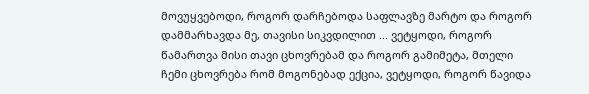მოვუყვებოდი, როგორ დარჩებოდა საფლავზე მარტო და როგორ დამმარხავდა მე, თავისი სიკვდილით ... ვეტყოდი, როგორ წამართვა მისი თავი ცხოვრებამ და როგორ გამიმეტა, მთელი ჩემი ცხოვრება რომ მოგონებად ექცია, ვეტყოდი, როგორ წავიდა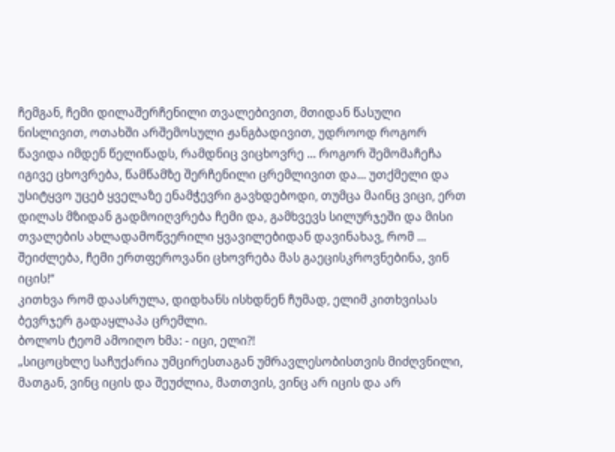ჩემგან, ჩემი დილაშერჩენილი თვალებივით, მთიდან წასული ნისლივით, ოთახში არშემოსული ჟანგბადივით, უდროოდ როგორ წავიდა იმდენ წელიწადს, რამდნიც ვიცხოვრე ... როგორ შემომაჩეჩა იგივე ცხოვრება, წამწამზე შერჩენილი ცრემლივით და... უთქმელი და უსიტყვო უცებ ყველაზე ენამჭევრი გავხდებოდი, თუმცა მაინც ვიცი, ერთ დილას მზიდან გადმოიღვრება ჩემი და, გამხვევს სილურჯეში და მისი თვალების ახლადამოწვერილი ყვავილებიდან დავინახავ, რომ ... შეიძლება, ჩემი ერთფეროვანი ცხოვრება მას გაეცისკროვნებინა, ვინ იცის!“
კითხვა რომ დაასრულა, დიდხანს ისხდნენ ჩუმად, ელიმ კითხვისას ბევრჯერ გადაყლაპა ცრემლი.
ბოლოს ტეომ ამოიღო ხმა: - იცი, ელი?!
„სიცოცხლე საჩუქარია უმცირესთაგან უმრავლესობისთვის მიძღვნილი, მათგან, ვინც იცის და შეუძლია, მათთვის, ვინც არ იცის და არ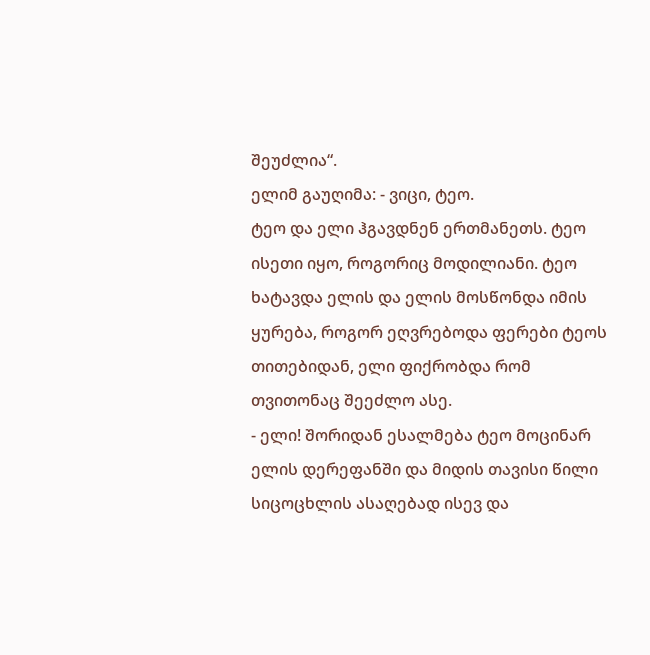შეუძლია“.
ელიმ გაუღიმა: - ვიცი, ტეო.
ტეო და ელი ჰგავდნენ ერთმანეთს. ტეო ისეთი იყო, როგორიც მოდილიანი. ტეო ხატავდა ელის და ელის მოსწონდა იმის ყურება, როგორ ეღვრებოდა ფერები ტეოს თითებიდან, ელი ფიქრობდა რომ თვითონაც შეეძლო ასე.
- ელი! შორიდან ესალმება ტეო მოცინარ ელის დერეფანში და მიდის თავისი წილი სიცოცხლის ასაღებად ისევ და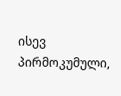ისევ პირმოკუმული,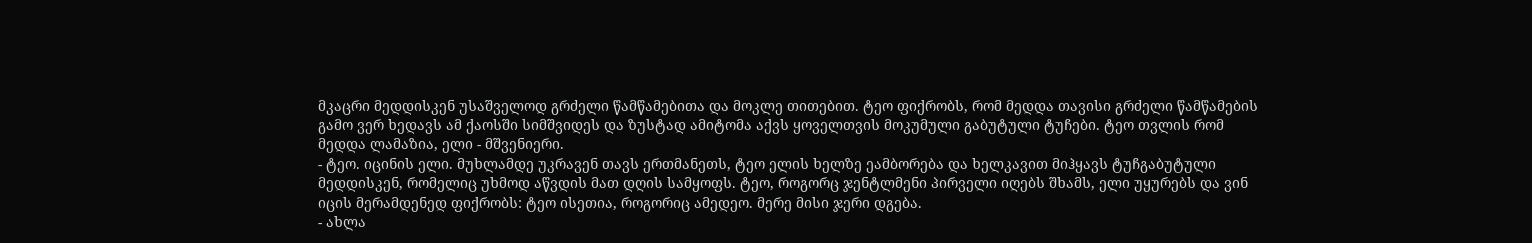მკაცრი მედდისკენ უსაშველოდ გრძელი წამწამებითა და მოკლე თითებით. ტეო ფიქრობს, რომ მედდა თავისი გრძელი წამწამების გამო ვერ ხედავს ამ ქაოსში სიმშვიდეს და ზუსტად ამიტომა აქვს ყოველთვის მოკუმული გაბუტული ტუჩები. ტეო თვლის რომ მედდა ლამაზია, ელი - მშვენიერი.
- ტეო. იცინის ელი. მუხლამდე უკრავენ თავს ერთმანეთს, ტეო ელის ხელზე ეამბორება და ხელკავით მიჰყავს ტუჩგაბუტული მედდისკენ, რომელიც უხმოდ აწვდის მათ დღის სამყოფს. ტეო, როგორც ჯენტლმენი პირველი იღებს შხამს, ელი უყურებს და ვინ იცის მერამდენედ ფიქრობს: ტეო ისეთია, როგორიც ამედეო. მერე მისი ჯერი დგება.
- ახლა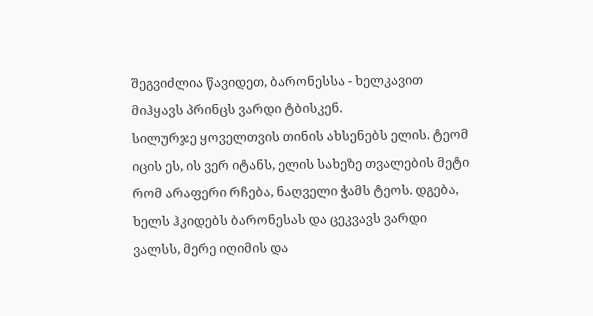შეგვიძლია წავიდეთ, ბარონესსა - ხელკავით მიჰყავს პრინცს ვარდი ტბისკენ.
სილურჯე ყოველთვის თინის ახსენებს ელის. ტეომ იცის ეს, ის ვერ იტანს, ელის სახეზე თვალების მეტი რომ არაფერი რჩება, ნაღველი ჭამს ტეოს. დგება, ხელს ჰკიდებს ბარონესას და ცეკვავს ვარდი ვალსს, მერე იღიმის და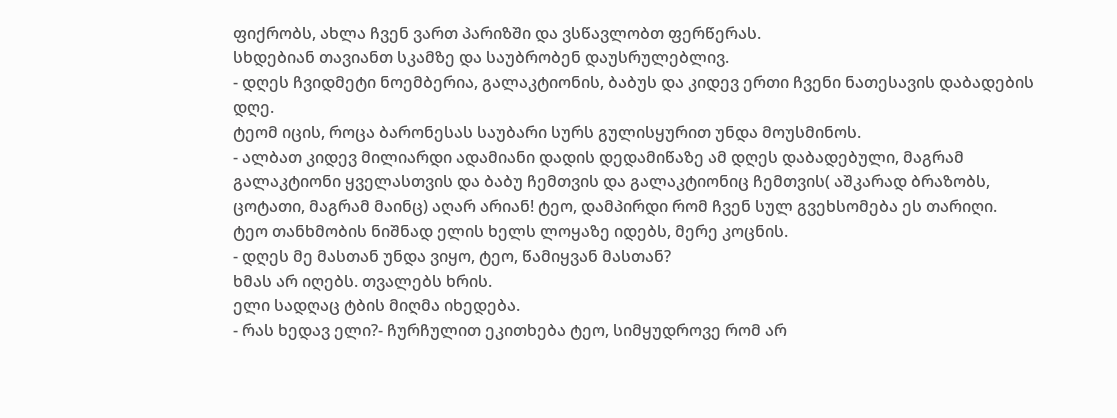ფიქრობს, ახლა ჩვენ ვართ პარიზში და ვსწავლობთ ფერწერას.
სხდებიან თავიანთ სკამზე და საუბრობენ დაუსრულებლივ.
- დღეს ჩვიდმეტი ნოემბერია, გალაკტიონის, ბაბუს და კიდევ ერთი ჩვენი ნათესავის დაბადების დღე.
ტეომ იცის, როცა ბარონესას საუბარი სურს გულისყურით უნდა მოუსმინოს.
- ალბათ კიდევ მილიარდი ადამიანი დადის დედამიწაზე ამ დღეს დაბადებული, მაგრამ გალაკტიონი ყველასთვის და ბაბუ ჩემთვის და გალაკტიონიც ჩემთვის( აშკარად ბრაზობს, ცოტათი, მაგრამ მაინც) აღარ არიან! ტეო, დამპირდი რომ ჩვენ სულ გვეხსომება ეს თარიღი.
ტეო თანხმობის ნიშნად ელის ხელს ლოყაზე იდებს, მერე კოცნის.
- დღეს მე მასთან უნდა ვიყო, ტეო, წამიყვან მასთან?
ხმას არ იღებს. თვალებს ხრის.
ელი სადღაც ტბის მიღმა იხედება.
- რას ხედავ ელი?- ჩურჩულით ეკითხება ტეო, სიმყუდროვე რომ არ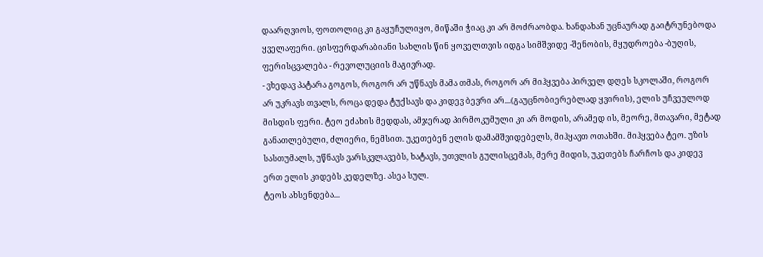დაარღვიოს, ფოთოლიც კი გაყუჩულიყო, მიწაში ჭიაც კი არ მოძრაობდა. ხანდახან უცნაურად გაიტრუნებოდა ყველაფერი. ცისფერდარაბიანი სახლის წინ ყოველთვის იდგა სიმშვიდე -შენობის, მყუდროება -ბუღის, ფერისცვალება - რევოლუციის მაგივრად.
- ვხედავ პატარა გოგოს, როგორ არ უწნავს მამა თმას, როგორ არ მიჰყვება პირველ დღეს სკოლაში, როგორ არ უკრავს თვალს, როცა დედა ტუქსავს და კიდევ ბევრი არ...(გაუცნობიერებლად ყვირის), ელის უჩვეულოდ მისდის ფერი. ტეო ეძახის მედდას, ამჯერად პირმოკუმული კი არ მოდის, არამედ ის, მეორე, მთავარი, მეტად განათლებული, ძლიერი, ნემსით. უკეთებენ ელის დამამშვიდებელს, მიჰყავთ ოთახში. მიჰყვება ტეო. უზის სასთუმალს, უწნავს ვარსკვლავებს, ხატავს, უთვლის გულისცემას, მერე მიდის, უკეთებს ჩარჩოს და კიდევ ერთ ელის კიდებს კედელზე. ასეა სულ.
ტეოს ახსენდება...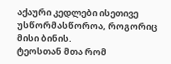აქაური კედლები ისეთივე უსწორმასწოროა, როგორიც მისი ბინის.
ტეოსთან მთა რომ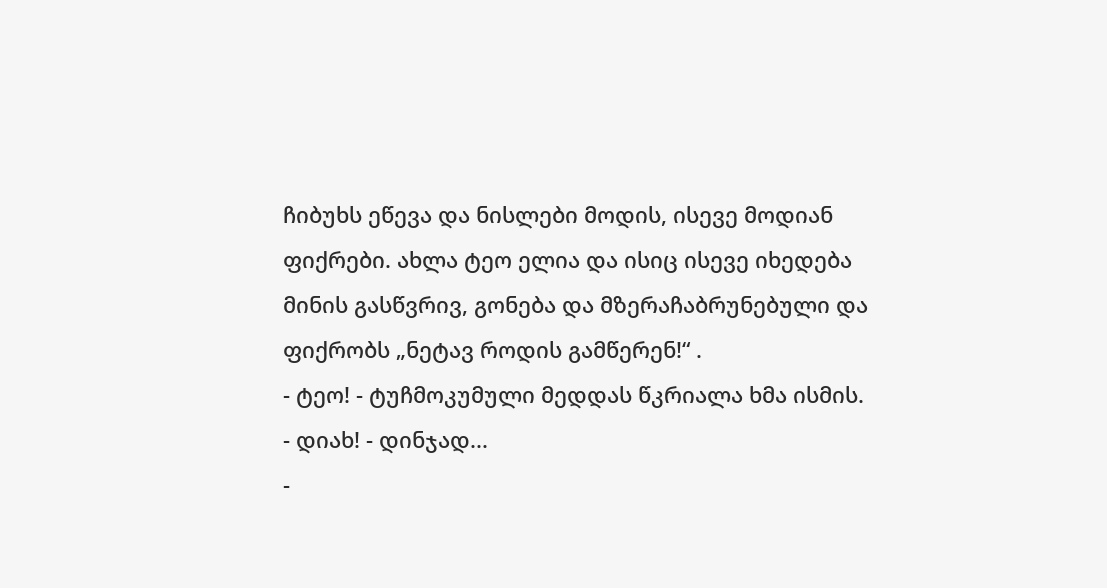ჩიბუხს ეწევა და ნისლები მოდის, ისევე მოდიან ფიქრები. ახლა ტეო ელია და ისიც ისევე იხედება მინის გასწვრივ, გონება და მზერაჩაბრუნებული და ფიქრობს „ნეტავ როდის გამწერენ!“ .
- ტეო! - ტუჩმოკუმული მედდას წკრიალა ხმა ისმის.
- დიახ! - დინჯად...
-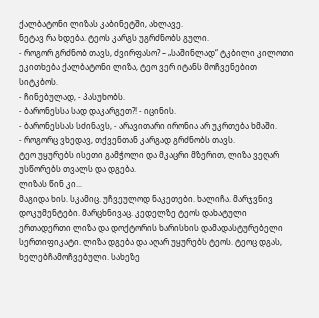ქალბატონი ლიზას კაბინეტში, ახლავე.
ნეტავ რა ხდება. ტეოს კარგს უგრძნობს გული.
- როგორ გრძნობ თავს, ძვირფასო? – „საშინლად“ ტკბილი კილოთი ეკითხება ქალბატონი ლიზა, ტეო ვერ იტანს მოჩვენებით სიტკბოს.
- ჩინებულად, - პასუხობს.
- ბარონესსა სად დაკარგეთ?! - იცინის.
- ბარონესსას სძინავს, - არავითარი ირონია არ უკრთება ხმაში.
- როგორც ვხედავ, თქვენთან კარგად გრძნობს თავს.
ტეო უყურებს ისეთი გამჭოლი და მკაცრი მზერით, ლიზა ვეღარ უსწორებს თვალს და დგება.
ლიზას წინ კი...
მაგიდა ხის. სკამიც. უჩვეულოდ ნაკეთები. ხალიჩა. მარჯვნივ დოკუმენტები. მარცხნივაც. კედელზე ტეოს დახატული ერთადერთი ლიზა და დოქტორის ხარისხის დამადასტურებელი სერთიფიკატი. ლიზა დგება და აღარ უყურებს ტეოს. ტეოც დგას, ხელებჩამოჩვებული. სახეზე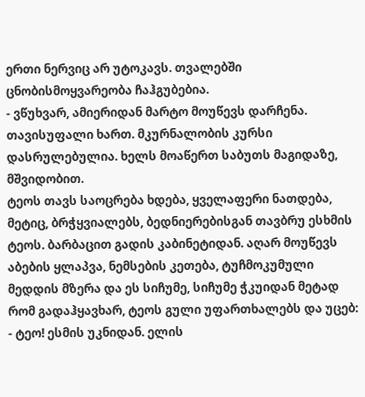ერთი ნერვიც არ უტოკავს. თვალებში ცნობისმოყვარეობა ჩაჰგუბებია.
- ვწუხვარ, ამიერიდან მარტო მოუწევს დარჩენა. თავისუფალი ხართ. მკურნალობის კურსი დასრულებულია. ხელს მოაწერთ საბუთს მაგიდაზე, მშვიდობით.
ტეოს თავს საოცრება ხდება, ყველაფერი ნათდება, მეტიც, ბრჭყვიალებს, ბედნიერებისგან თავბრუ ესხმის ტეოს. ბარბაცით გადის კაბინეტიდან. აღარ მოუწევს აბების ყლაპვა, ნემსების კეთება, ტუჩმოკუმული მედდის მზერა და ეს სიჩუმე, სიჩუმე ჭკუიდან მეტად რომ გადაჰყავხარ, ტეოს გული უფართხალებს და უცებ:
- ტეო! ესმის უკნიდან. ელის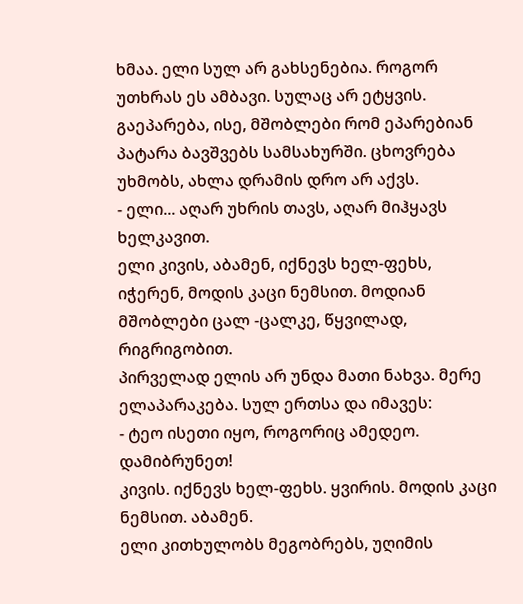ხმაა. ელი სულ არ გახსენებია. როგორ უთხრას ეს ამბავი. სულაც არ ეტყვის. გაეპარება, ისე, მშობლები რომ ეპარებიან პატარა ბავშვებს სამსახურში. ცხოვრება უხმობს, ახლა დრამის დრო არ აქვს.
- ელი... აღარ უხრის თავს, აღარ მიჰყავს ხელკავით.
ელი კივის, აბამენ, იქნევს ხელ-ფეხს, იჭერენ, მოდის კაცი ნემსით. მოდიან მშობლები ცალ -ცალკე, წყვილად, რიგრიგობით.
პირველად ელის არ უნდა მათი ნახვა. მერე ელაპარაკება. სულ ერთსა და იმავეს:
- ტეო ისეთი იყო, როგორიც ამედეო. დამიბრუნეთ!
კივის. იქნევს ხელ-ფეხს. ყვირის. მოდის კაცი ნემსით. აბამენ.
ელი კითხულობს მეგობრებს, უღიმის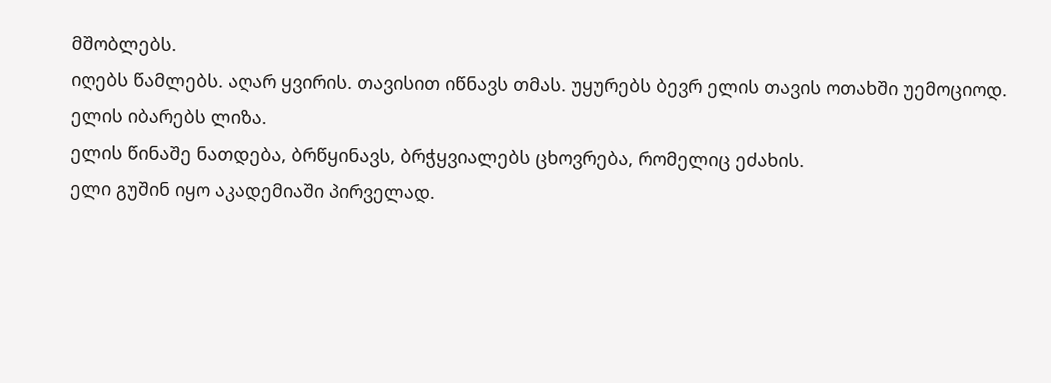მშობლებს.
იღებს წამლებს. აღარ ყვირის. თავისით იწნავს თმას. უყურებს ბევრ ელის თავის ოთახში უემოციოდ.
ელის იბარებს ლიზა.
ელის წინაშე ნათდება, ბრწყინავს, ბრჭყვიალებს ცხოვრება, რომელიც ეძახის.
ელი გუშინ იყო აკადემიაში პირველად.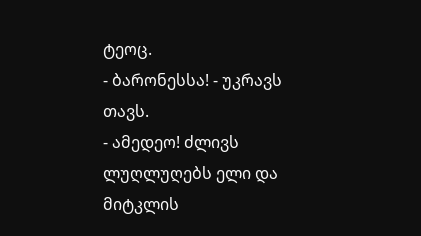ტეოც.
- ბარონესსა! - უკრავს თავს.
- ამედეო! ძლივს ლუღლუღებს ელი და მიტკლის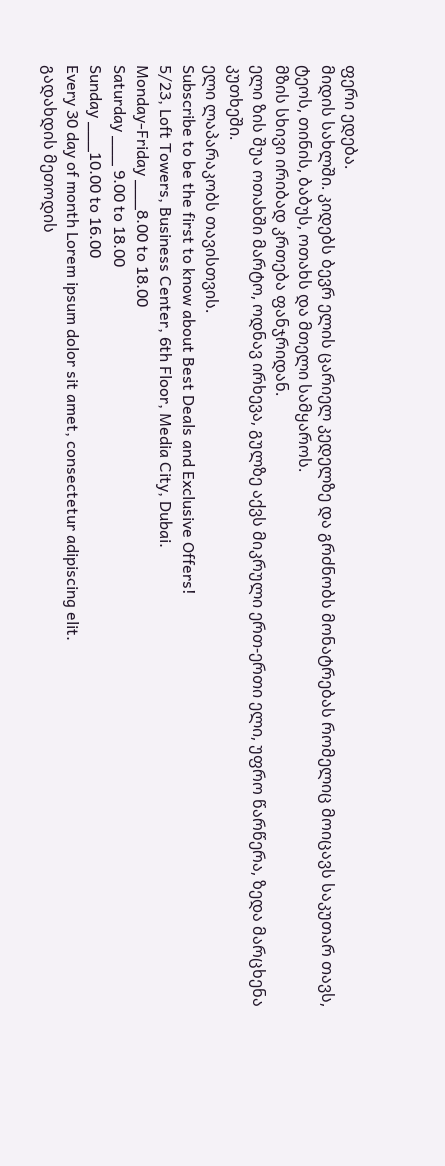ფერი ედება.
მიდის სახლში. კიდებს ბევრ ელის ცარიელ კედელზე და გრძნობს მონატრებას რომელიც მოიცავს საკუთარ თავს, ტეოს, თინის, ბაბუს, ოთახს და მთელი სამყაროს.
მზის სხივი ირიბად კრთება ფანჯრიდან.
ელი ზის შუა ოთახში მარტო, ოდნავ ირხევა, გულზე აქვს მიკრული ერთ-ერთი ელი, უფრო წარწერა, ზედა მარცხენა კუთხეში.
ელი ლაპარაკობს თავისთვის.
Subscribe to be the first to know about Best Deals and Exclusive Offers!
5/23, Loft Towers, Business Center, 6th Floor, Media City, Dubai.
Monday-Friday ___8.00 to 18.00
Saturday ___ 9.00 to 18.00
Sunday ___10.00 to 16.00
Every 30 day of month Lorem ipsum dolor sit amet, consectetur adipiscing elit.
გადახდის მეთოდის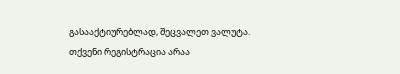გასააქტიურებლად, შეცვალეთ ვალუტა.
თქვენი რეგისტრაცია არაა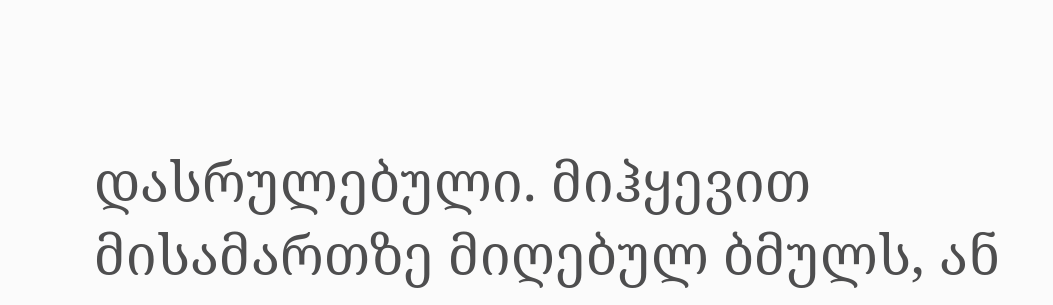დასრულებული. მიჰყევით მისამართზე მიღებულ ბმულს, ან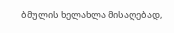ბმულის ხელახლა მისაღებად,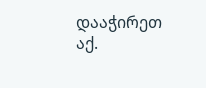დააჭირეთ აქ.